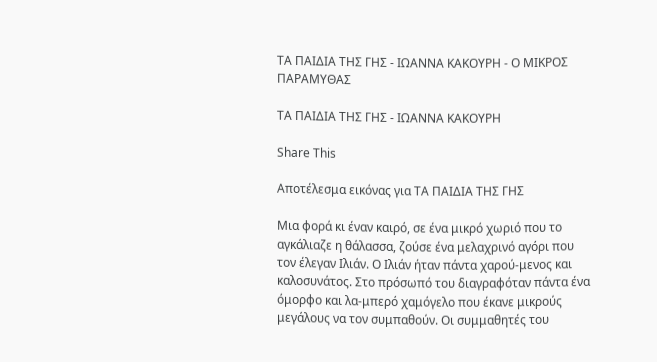ΤΑ ΠΑΙΔΙΑ ΤΗΣ ΓΗΣ - ΙΩΑΝΝΑ ΚΑΚΟΥΡΗ - Ο ΜΙΚΡΟΣ ΠΑΡΑΜΥΘΑΣ

ΤΑ ΠΑΙΔΙΑ ΤΗΣ ΓΗΣ - ΙΩΑΝΝΑ ΚΑΚΟΥΡΗ

Share This

Αποτέλεσμα εικόνας για ΤΑ ΠΑΙΔΙΑ ΤΗΣ ΓΗΣ

Μια φορά κι έναν καιρό, σε ένα μικρό χωριό που το αγκάλιαζε η θάλασσα, ζούσε ένα μελαχρινό αγόρι που τον έλεγαν Ιλιάν. Ο Ιλιάν ήταν πάντα χαρού-μενος και καλοσυνάτος. Στο πρόσωπό του διαγραφόταν πάντα ένα όμορφο και λα-μπερό χαμόγελο που έκανε μικρούς μεγάλους να τον συμπαθούν. Οι συμμαθητές του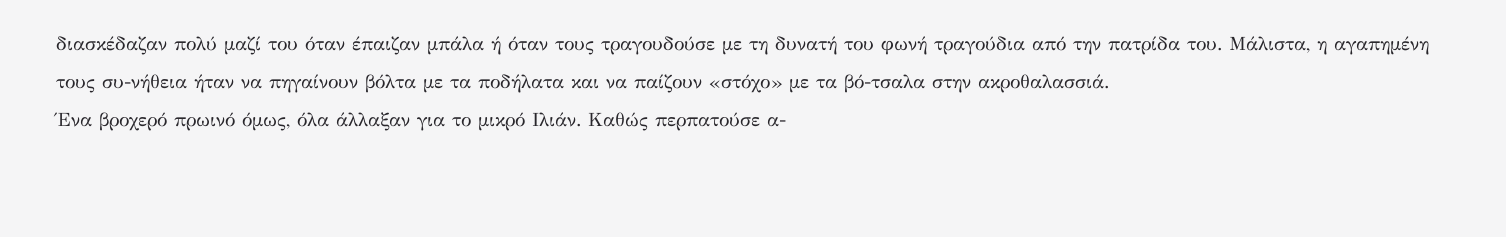διασκέδαζαν πολύ μαζί του όταν έπαιζαν μπάλα ή όταν τους τραγουδούσε με τη δυνατή του φωνή τραγούδια από την πατρίδα του. Μάλιστα, η αγαπημένη τους συ-νήθεια ήταν να πηγαίνουν βόλτα με τα ποδήλατα και να παίζουν «στόχο» με τα βό-τσαλα στην ακροθαλασσιά.
Ένα βροχερό πρωινό όμως, όλα άλλαξαν για το μικρό Ιλιάν. Καθώς περπατούσε α-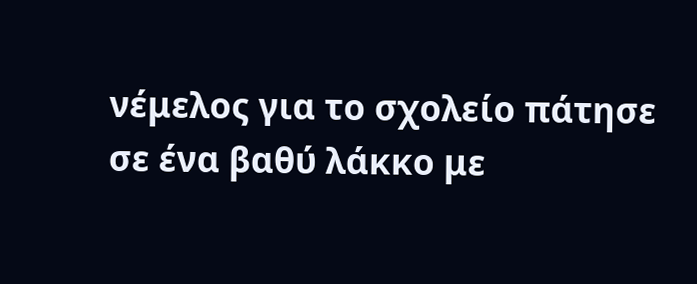νέμελος για το σχολείο πάτησε σε ένα βαθύ λάκκο με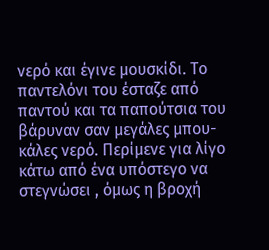νερό και έγινε μουσκίδι. Το παντελόνι του έσταζε από παντού και τα παπούτσια του βάρυναν σαν μεγάλες μπου-κάλες νερό. Περίμενε για λίγο κάτω από ένα υπόστεγο να στεγνώσει , όμως η βροχή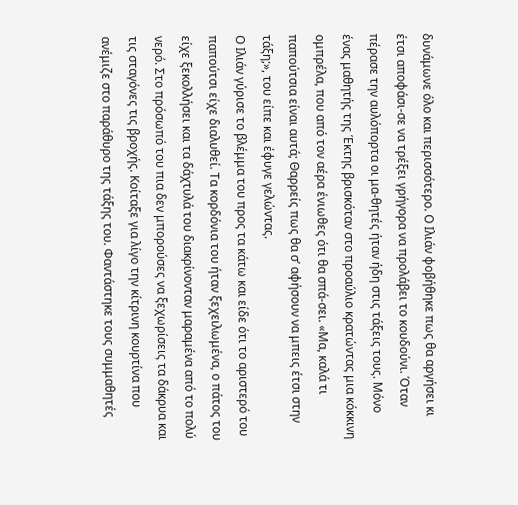δυνάμωνε όλο και περισσότερο. Ο Ιλιάν φοβήθηκε πως θα αργήσει κι έτσι αποφάσι-σε να τρέξει γρήγορα να προλάβει το κουδούνι. Όταν πέρασε την αυλόπορτα οι μα-θητές ήταν ήδη στις τάξεις τους. Μόνο ένας μαθητής της Έκτης βρισκόταν στο προαύλιο κρατώντας μια κόκκινη ομπρέλα, που από τον αέρα ένιωθες ότι θα σπά-σει. «Μα, καλά τι παπούτσια είναι αυτά; Θαρρείς πως θα σ’ αφήσουν να μπεις έτσι στην τάξη;», του είπε και έφυγε γελώντας.
Ο Ιλιάν γύρισε το βλέμμα του προς τα κάτω και είδε ότι το αριστερό του παπούτσι είχε διαλυθεί. Τα κορδόνια του ήταν ξεχειλωμένα, ο πάτος του είχε ξεκολλήσει και τα δάχτυλά του διακρίνονταν μαραμένα από το πολύ νερό. Στο πρόσωπό του πια δεν μπορούσες να ξεχωρίσεις τα δάκρυα και τις σταγόνες τις βροχής. Κοίταξε για λίγο την κίτρινη κουρτίνα που ανέμιζε στο παράθυρο της τάξης του. Φαντάστηκε τους συμμαθητές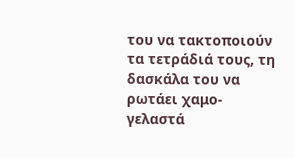του να τακτοποιούν τα τετράδιά τους, τη δασκάλα του να ρωτάει χαμο-γελαστά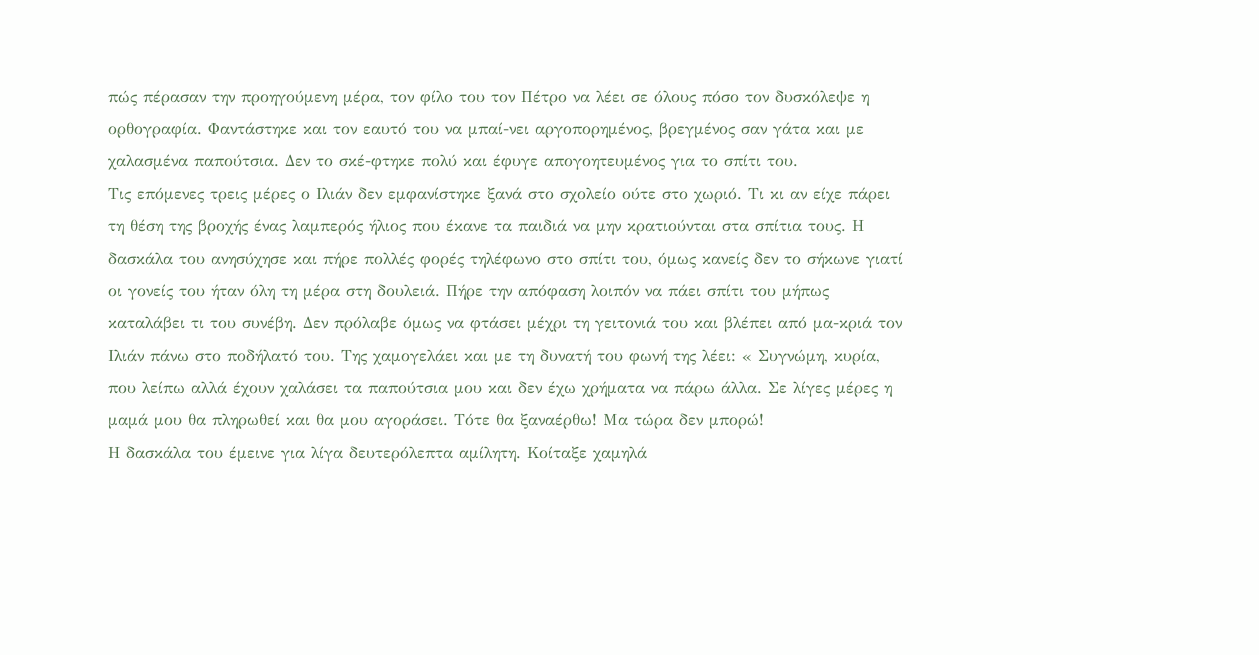πώς πέρασαν την προηγούμενη μέρα, τον φίλο του τον Πέτρο να λέει σε όλους πόσο τον δυσκόλεψε η ορθογραφία. Φαντάστηκε και τον εαυτό του να μπαί-νει αργοπορημένος, βρεγμένος σαν γάτα και με χαλασμένα παπούτσια. Δεν το σκέ-φτηκε πολύ και έφυγε απογοητευμένος για το σπίτι του.
Τις επόμενες τρεις μέρες ο Ιλιάν δεν εμφανίστηκε ξανά στο σχολείο ούτε στο χωριό. Τι κι αν είχε πάρει τη θέση της βροχής ένας λαμπερός ήλιος που έκανε τα παιδιά να μην κρατιούνται στα σπίτια τους. Η δασκάλα του ανησύχησε και πήρε πολλές φορές τηλέφωνο στο σπίτι του, όμως κανείς δεν το σήκωνε γιατί οι γονείς του ήταν όλη τη μέρα στη δουλειά. Πήρε την απόφαση λοιπόν να πάει σπίτι του μήπως καταλάβει τι του συνέβη. Δεν πρόλαβε όμως να φτάσει μέχρι τη γειτονιά του και βλέπει από μα-κριά τον Ιλιάν πάνω στο ποδήλατό του. Της χαμογελάει και με τη δυνατή του φωνή της λέει: « Συγνώμη, κυρία, που λείπω αλλά έχουν χαλάσει τα παπούτσια μου και δεν έχω χρήματα να πάρω άλλα. Σε λίγες μέρες η μαμά μου θα πληρωθεί και θα μου αγοράσει. Τότε θα ξαναέρθω! Μα τώρα δεν μπορώ!
Η δασκάλα του έμεινε για λίγα δευτερόλεπτα αμίλητη. Κοίταξε χαμηλά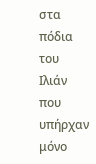στα πόδια του Ιλιάν που υπήρχαν μόνο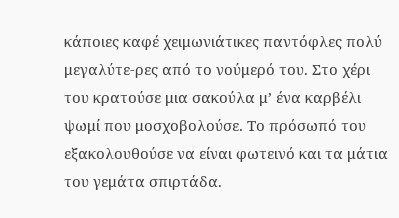κάποιες καφέ χειμωνιάτικες παντόφλες πολύ μεγαλύτε-ρες από το νούμερό του. Στο χέρι του κρατούσε μια σακούλα μ’ ένα καρβέλι ψωμί που μοσχοβολούσε. Το πρόσωπό του εξακολουθούσε να είναι φωτεινό και τα μάτια του γεμάτα σπιρτάδα.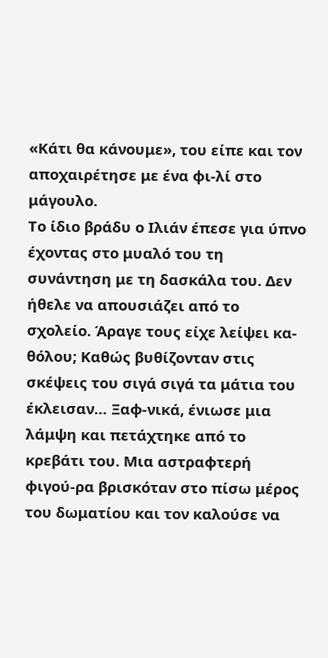«Κάτι θα κάνουμε», του είπε και τον αποχαιρέτησε με ένα φι-λί στο μάγουλο.
Το ίδιο βράδυ ο Ιλιάν έπεσε για ύπνο έχοντας στο μυαλό του τη συνάντηση με τη δασκάλα του. Δεν ήθελε να απουσιάζει από το σχολείο. Άραγε τους είχε λείψει κα-θόλου; Καθώς βυθίζονταν στις σκέψεις του σιγά σιγά τα μάτια του έκλεισαν… Ξαφ-νικά, ένιωσε μια λάμψη και πετάχτηκε από το κρεβάτι του. Μια αστραφτερή φιγού-ρα βρισκόταν στο πίσω μέρος του δωματίου και τον καλούσε να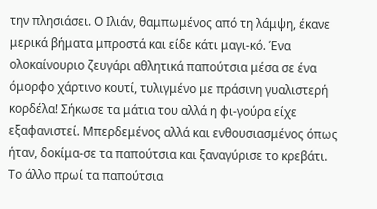την πλησιάσει. Ο Ιλιάν, θαμπωμένος από τη λάμψη, έκανε μερικά βήματα μπροστά και είδε κάτι μαγι-κό. Ένα ολοκαίνουριο ζευγάρι αθλητικά παπούτσια μέσα σε ένα όμορφο χάρτινο κουτί, τυλιγμένο με πράσινη γυαλιστερή κορδέλα! Σήκωσε τα μάτια του αλλά η φι-γούρα είχε εξαφανιστεί. Μπερδεμένος αλλά και ενθουσιασμένος όπως ήταν, δοκίμα-σε τα παπούτσια και ξαναγύρισε το κρεβάτι.
Το άλλο πρωί τα παπούτσια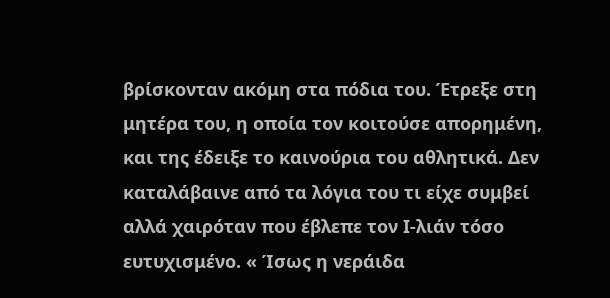βρίσκονταν ακόμη στα πόδια του. Έτρεξε στη μητέρα του, η οποία τον κοιτούσε απορημένη, και της έδειξε το καινούρια του αθλητικά. Δεν καταλάβαινε από τα λόγια του τι είχε συμβεί αλλά χαιρόταν που έβλεπε τον Ι-λιάν τόσο ευτυχισμένο. « Ίσως η νεράιδα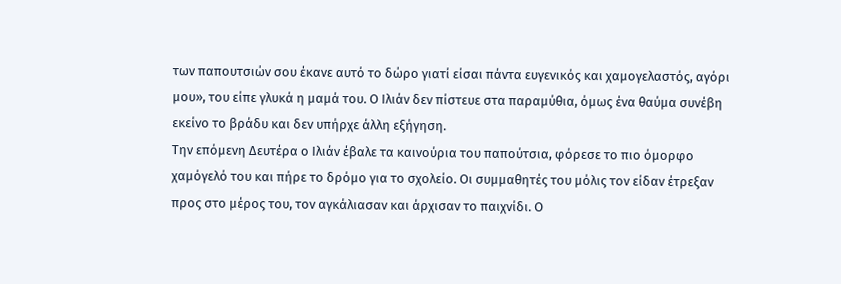των παπουτσιών σου έκανε αυτό το δώρο γιατί είσαι πάντα ευγενικός και χαμογελαστός, αγόρι μου», του είπε γλυκά η μαμά του. Ο Ιλιάν δεν πίστευε στα παραμύθια, όμως ένα θαύμα συνέβη εκείνο το βράδυ και δεν υπήρχε άλλη εξήγηση.
Την επόμενη Δευτέρα ο Ιλιάν έβαλε τα καινούρια του παπούτσια, φόρεσε το πιο όμορφο χαμόγελό του και πήρε το δρόμο για το σχολείο. Οι συμμαθητές του μόλις τον είδαν έτρεξαν προς στο μέρος του, τον αγκάλιασαν και άρχισαν το παιχνίδι. Ο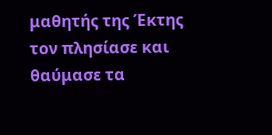μαθητής της Έκτης τον πλησίασε και θαύμασε τα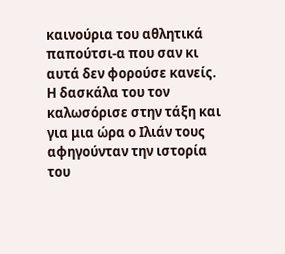καινούρια του αθλητικά παπούτσι-α που σαν κι αυτά δεν φορούσε κανείς. Η δασκάλα του τον καλωσόρισε στην τάξη και για μια ώρα ο Ιλιάν τους αφηγούνταν την ιστορία του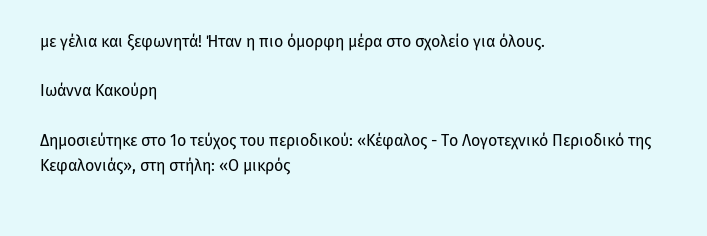με γέλια και ξεφωνητά! Ήταν η πιο όμορφη μέρα στο σχολείο για όλους.

Ιωάννα Κακούρη

Δημοσιεύτηκε στο 1ο τεύχος του περιοδικού: «Κέφαλος - Το Λογοτεχνικό Περιοδικό της Κεφαλονιάς», στη στήλη: «Ο μικρός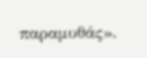παραμυθάς».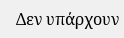Δεν υπάρχουν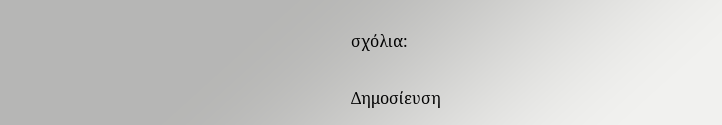σχόλια:

Δημοσίευση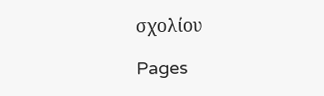σχολίου

Pages